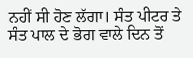ਨਹੀਂ ਸੀ ਹੋਣ ਲੱਗਾ। ਸੰਤ ਪੀਟਰ ਤੇ ਸੰਤ ਪਾਲ ਦੇ ਭੋਗ ਵਾਲੇ ਦਿਨ ਤੋਂ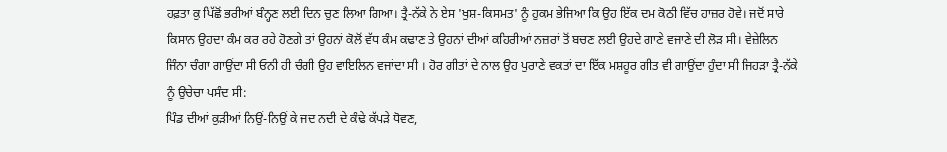ਹਫ਼ਤਾ ਕੁ ਪਿੱਛੋਂ ਭਰੀਆਂ ਬੰਨ੍ਹਣ ਲਈ ਦਿਨ ਚੁਣ ਲਿਆ ਗਿਆ। ਤ੍ਰੈ-ਨੱਕੇ ਨੇ ਏਸ 'ਖੁਸ਼-ਕਿਸਮਤ' ਨੂੰ ਹੁਕਮ ਭੇਜਿਆ ਕਿ ਉਹ ਇੱਕ ਦਮ ਕੋਠੀ ਵਿੱਚ ਹਾਜ਼ਰ ਹੋਵੇ। ਜਦੋਂ ਸਾਰੇ ਕਿਸਾਨ ਉਹਦਾ ਕੰਮ ਕਰ ਰਹੇ ਹੋਣਗੇ ਤਾਂ ਉਹਨਾਂ ਕੋਲੋਂ ਵੱਧ ਕੰਮ ਕਢਾਣ ਤੇ ਉਹਨਾਂ ਦੀਆਂ ਕਹਿਰੀਆਂ ਨਜ਼ਰਾਂ ਤੋਂ ਬਚਣ ਲਈ ਉਹਦੇ ਗਾਣੇ ਵਜਾਣੇ ਦੀ ਲੋੜ ਸੀ। ਵੇਜ਼ੇਲਿਨ ਜਿੰਨਾ ਚੰਗਾ ਗਾਉਂਦਾ ਸੀ ਓਨੀ ਹੀ ਚੰਗੀ ਉਹ ਵਾਇਲਿਨ ਵਜਾਂਦਾ ਸੀ । ਹੋਰ ਗੀਤਾਂ ਦੇ ਨਾਲ ਉਹ ਪੁਰਾਣੇ ਵਕਤਾਂ ਦਾ ਇੱਕ ਮਸ਼ਹੂਰ ਗੀਤ ਵੀ ਗਾਉਂਦਾ ਹੁੰਦਾ ਸੀ ਜਿਹੜਾ ਤ੍ਰੈ-ਨੱਕੇ ਨੂੰ ਉਚੇਚਾ ਪਸੰਦ ਸੀ:
ਪਿੰਡ ਦੀਆਂ ਕੁੜੀਆਂ ਨਿਉਂ-ਨਿਉਂ ਕੇ ਜਦ ਨਦੀ ਦੇ ਕੰਢੇ ਕੱਪੜੇ ਧੋਵਣ,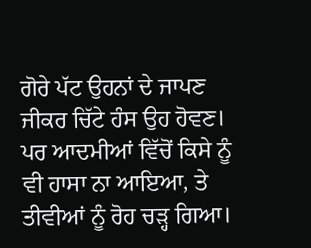ਗੋਰੇ ਪੱਟ ਉਹਨਾਂ ਦੇ ਜਾਪਣ ਜੀਕਰ ਚਿੱਟੇ ਹੰਸ ਉਹ ਹੋਵਣ।
ਪਰ ਆਦਮੀਆਂ ਵਿੱਚੋਂ ਕਿਸੇ ਨੂੰ ਵੀ ਹਾਸਾ ਨਾ ਆਇਆ, ਤੇ ਤੀਵੀਆਂ ਨੂੰ ਰੋਹ ਚੜ੍ਹ ਗਿਆ।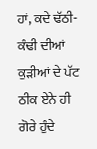ਹਾਂ, ਕਦੇ ਢੱਠੀ-ਕੰਢੀ ਦੀਆਂ ਕੁੜੀਆਂ ਦੇ ਪੱਟ ਠੀਕ ਏਨੇ ਹੀ ਗੋਰੇ ਹੁੰਦੇ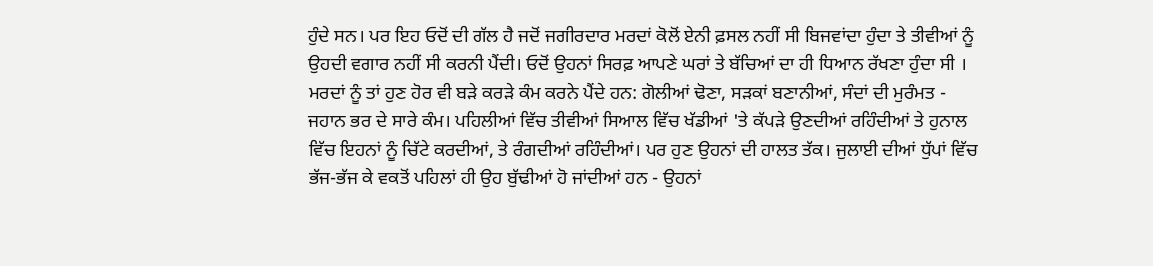ਹੁੰਦੇ ਸਨ। ਪਰ ਇਹ ਓਦੋਂ ਦੀ ਗੱਲ ਹੈ ਜਦੋਂ ਜਗੀਰਦਾਰ ਮਰਦਾਂ ਕੋਲੋਂ ਏਨੀ ਫ਼ਸਲ ਨਹੀਂ ਸੀ ਬਿਜਵਾਂਦਾ ਹੁੰਦਾ ਤੇ ਤੀਵੀਆਂ ਨੂੰ ਉਹਦੀ ਵਗਾਰ ਨਹੀਂ ਸੀ ਕਰਨੀ ਪੈਂਦੀ। ਓਦੋਂ ਉਹਨਾਂ ਸਿਰਫ਼ ਆਪਣੇ ਘਰਾਂ ਤੇ ਬੱਚਿਆਂ ਦਾ ਹੀ ਧਿਆਨ ਰੱਖਣਾ ਹੁੰਦਾ ਸੀ । ਮਰਦਾਂ ਨੂੰ ਤਾਂ ਹੁਣ ਹੋਰ ਵੀ ਬੜੇ ਕਰੜੇ ਕੰਮ ਕਰਨੇ ਪੈਂਦੇ ਹਨ: ਗੋਲੀਆਂ ਢੋਣਾ, ਸੜਕਾਂ ਬਣਾਨੀਆਂ, ਸੰਦਾਂ ਦੀ ਮੁਰੰਮਤ - ਜਹਾਨ ਭਰ ਦੇ ਸਾਰੇ ਕੰਮ। ਪਹਿਲੀਆਂ ਵਿੱਚ ਤੀਵੀਆਂ ਸਿਆਲ ਵਿੱਚ ਖੱਡੀਆਂ 'ਤੇ ਕੱਪੜੇ ਉਣਦੀਆਂ ਰਹਿੰਦੀਆਂ ਤੇ ਹੁਨਾਲ ਵਿੱਚ ਇਹਨਾਂ ਨੂੰ ਚਿੱਟੇ ਕਰਦੀਆਂ, ਤੇ ਰੰਗਦੀਆਂ ਰਹਿੰਦੀਆਂ। ਪਰ ਹੁਣ ਉਹਨਾਂ ਦੀ ਹਾਲਤ ਤੱਕ। ਜੁਲਾਈ ਦੀਆਂ ਧੁੱਪਾਂ ਵਿੱਚ ਭੱਜ-ਭੱਜ ਕੇ ਵਕਤੋਂ ਪਹਿਲਾਂ ਹੀ ਉਹ ਬੁੱਢੀਆਂ ਹੋ ਜਾਂਦੀਆਂ ਹਨ - ਉਹਨਾਂ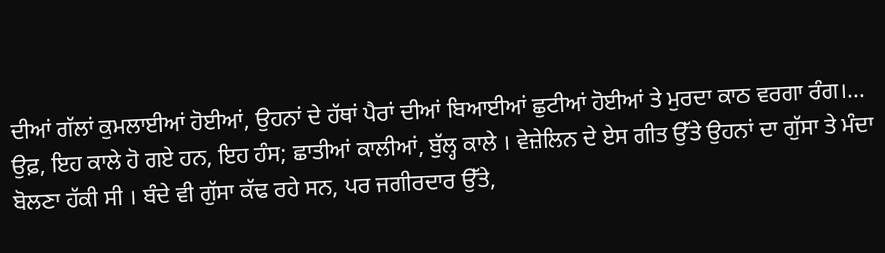ਦੀਆਂ ਗੱਲਾਂ ਕੁਮਲਾਈਆਂ ਹੋਈਆਂ, ਉਹਨਾਂ ਦੇ ਹੱਥਾਂ ਪੈਰਾਂ ਦੀਆਂ ਬਿਆਈਆਂ ਛੁਟੀਆਂ ਹੋਈਆਂ ਤੇ ਮੁਰਦਾ ਕਾਠ ਵਰਗਾ ਰੰਗ।... ਉਫ਼, ਇਹ ਕਾਲੇ ਹੋ ਗਏ ਹਨ, ਇਹ ਹੰਸ; ਛਾਤੀਆਂ ਕਾਲੀਆਂ, ਬੁੱਲ੍ਹ ਕਾਲੇ । ਵੇਜ਼ੇਲਿਨ ਦੇ ਏਸ ਗੀਤ ਉੱਤੇ ਉਹਨਾਂ ਦਾ ਗੁੱਸਾ ਤੇ ਮੰਦਾ ਬੋਲਣਾ ਹੱਕੀ ਸੀ । ਬੰਦੇ ਵੀ ਗੁੱਸਾ ਕੱਢ ਰਹੇ ਸਨ, ਪਰ ਜਗੀਰਦਾਰ ਉੱਤੇ,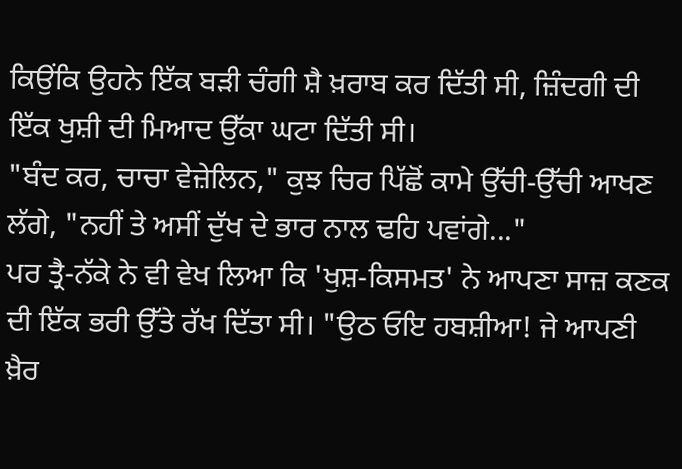ਕਿਉਂਕਿ ਉਹਨੇ ਇੱਕ ਬੜੀ ਚੰਗੀ ਸ਼ੈ ਖ਼ਰਾਬ ਕਰ ਦਿੱਤੀ ਸੀ, ਜ਼ਿੰਦਗੀ ਦੀ ਇੱਕ ਖੁਸ਼ੀ ਦੀ ਮਿਆਦ ਉੱਕਾ ਘਟਾ ਦਿੱਤੀ ਸੀ।
"ਬੰਦ ਕਰ, ਚਾਚਾ ਵੇਜ਼ੇਲਿਨ," ਕੁਝ ਚਿਰ ਪਿੱਛੋਂ ਕਾਮੇ ਉੱਚੀ-ਉੱਚੀ ਆਖਣ ਲੱਗੇ, "ਨਹੀਂ ਤੇ ਅਸੀਂ ਦੁੱਖ ਦੇ ਭਾਰ ਨਾਲ ਢਹਿ ਪਵਾਂਗੇ..."
ਪਰ ਤ੍ਰੈ-ਨੱਕੇ ਨੇ ਵੀ ਵੇਖ ਲਿਆ ਕਿ 'ਖੁਸ਼-ਕਿਸਮਤ' ਨੇ ਆਪਣਾ ਸਾਜ਼ ਕਣਕ ਦੀ ਇੱਕ ਭਰੀ ਉੱਤੇ ਰੱਖ ਦਿੱਤਾ ਸੀ। "ਉਠ ਓਇ ਹਬਸ਼ੀਆ! ਜੇ ਆਪਣੀ ਖ਼ੈਰ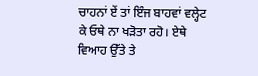ਚਾਹਨਾਂ ਏਂ ਤਾਂ ਇੰਜ ਬਾਹਵਾਂ ਵਲ੍ਹੇਟ ਕੇ ਓਥੇ ਨਾ ਖੜੋਤਾ ਰਹੋ। ਏਥੇ ਵਿਆਹ ਉੱਤੇ ਤੇ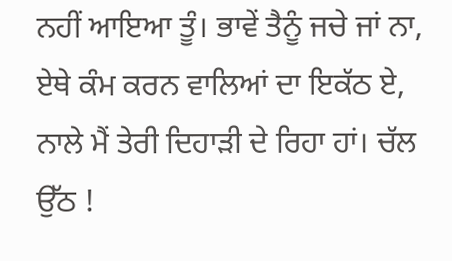ਨਹੀਂ ਆਇਆ ਤੂੰ। ਭਾਵੇਂ ਤੈਨੂੰ ਜਚੇ ਜਾਂ ਨਾ, ਏਥੇ ਕੰਮ ਕਰਨ ਵਾਲਿਆਂ ਦਾ ਇਕੱਠ ਏ, ਨਾਲੇ ਮੈਂ ਤੇਰੀ ਦਿਹਾੜੀ ਦੇ ਰਿਹਾ ਹਾਂ। ਚੱਲ ਉੱਠ !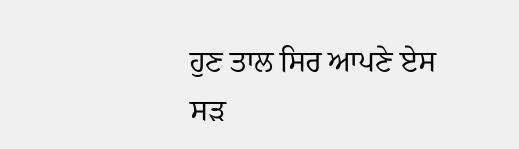ਹੁਣ ਤਾਲ ਸਿਰ ਆਪਣੇ ਏਸ ਸੜ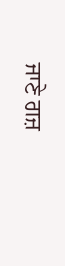ਜਾਣੇ ਗਜ਼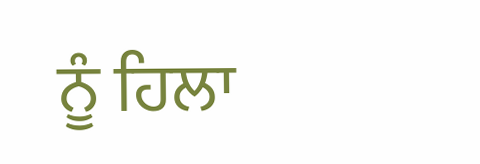ਨੂੰ ਹਿਲਾ